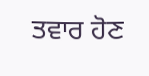ਤਵਾਰ ਹੋਣ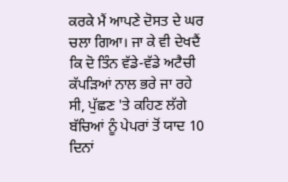ਕਰਕੇ ਮੈਂ ਆਪਣੇ ਦੋਸਤ ਦੇ ਘਰ ਚਲਾ ਗਿਆ। ਜਾ ਕੇ ਵੀ ਦੇਖਦੈਂ ਕਿ ਦੋ ਤਿੰਨ ਵੱਡੇ-ਵੱਡੇ ਅਟੈਚੀ ਕੱਪੜਿਆਂ ਨਾਲ ਭਰੇ ਜਾ ਰਹੇ ਸੀ, ਪੁੱਛਣ 'ਤੇ ਕਹਿਣ ਲੱਗੇ ਬੱਚਿਆਂ ਨੂੰ ਪੇਪਰਾਂ ਤੋਂ ਯਾਦ 10 ਦਿਨਾਂ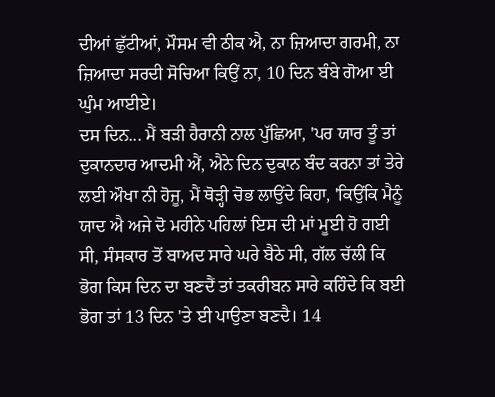ਦੀਆਂ ਛੁੱਟੀਆਂ, ਮੌਸਮ ਵੀ ਠੀਕ ਐ, ਨਾ ਜ਼ਿਆਦਾ ਗਰਮੀ, ਨਾ ਜ਼ਿਆਦਾ ਸਰਦੀ ਸੋਚਿਆ ਕਿਉਂ ਨਾ, 10 ਦਿਨ ਬੰਬੇ ਗੋਆ ਈ ਘੁੰਮ ਆਈਏ।
ਦਸ ਦਿਨ... ਮੈਂ ਬੜੀ ਹੈਰਾਨੀ ਨਾਲ ਪੁੱਛਿਆ, 'ਪਰ ਯਾਰ ਤੂੰ ਤਾਂ ਦੁਕਾਨਦਾਰ ਆਦਮੀ ਐਂ, ਐਨੇ ਦਿਨ ਦੁਕਾਨ ਬੰਦ ਕਰਨਾ ਤਾਂ ਤੇਰੇ ਲਈ ਔਖਾ ਨੀ ਹੋਜੂ, ਮੈਂ ਥੋੜ੍ਹੀ ਚੋਭ ਲਾਉਂਦੇ ਕਿਹਾ, 'ਕਿਉਂਕਿ ਮੈਨੂੰ ਯਾਦ ਐ ਅਜੇ ਦੋ ਮਹੀਨੇ ਪਹਿਲਾਂ ਇਸ ਦੀ ਮਾਂ ਮੂਈ ਹੋ ਗਈ ਸੀ, ਸੰਸਕਾਰ ਤੋਂ ਬਾਅਦ ਸਾਰੇ ਘਰੇ ਬੈਠੇ ਸੀ, ਗੱਲ ਚੱਲੀ ਕਿ ਭੋਗ ਕਿਸ ਦਿਨ ਦਾ ਬਣਦੈਂ ਤਾਂ ਤਕਰੀਬਨ ਸਾਰੇ ਕਹਿੰਦੇ ਕਿ ਬਈ ਭੋਗ ਤਾਂ 13 ਦਿਨ 'ਤੇ ਈ ਪਾਉਣਾ ਬਣਦੈ। 14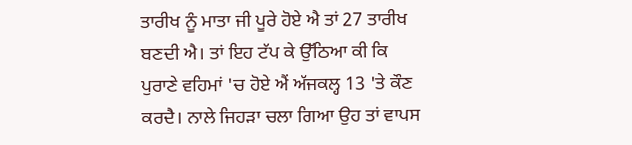ਤਾਰੀਖ ਨੂੰ ਮਾਤਾ ਜੀ ਪੂਰੇ ਹੋਏ ਐ ਤਾਂ 27 ਤਾਰੀਖ ਬਣਦੀ ਐ। ਤਾਂ ਇਹ ਟੱਪ ਕੇ ਉੱਠਿਆ ਕੀ ਕਿ ਪੁਰਾਣੇ ਵਹਿਮਾਂ 'ਚ ਹੋਏ ਐਂ ਅੱਜਕਲ੍ਹ 13 'ਤੇ ਕੌਣ ਕਰਦੈ। ਨਾਲੇ ਜਿਹੜਾ ਚਲਾ ਗਿਆ ਉਹ ਤਾਂ ਵਾਪਸ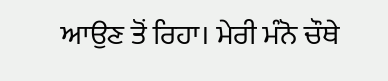ਆਉਣ ਤੋਂ ਰਿਹਾ। ਮੇਰੀ ਮੰਨੋ ਚੌਥੇ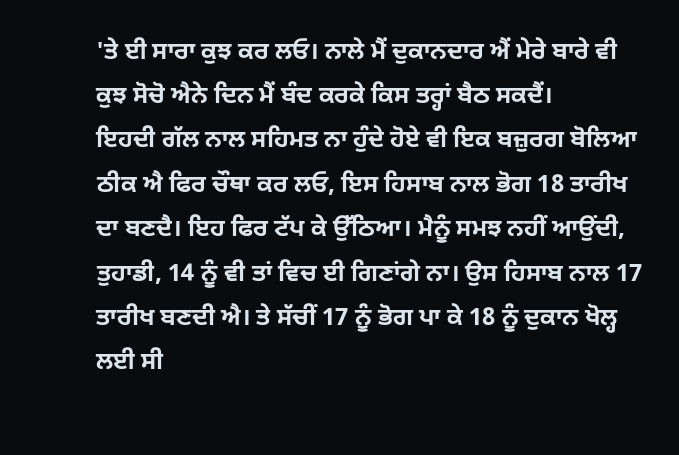'ਤੇ ਈ ਸਾਰਾ ਕੁਝ ਕਰ ਲਓ। ਨਾਲੇ ਮੈਂ ਦੁਕਾਨਦਾਰ ਐਂ ਮੇਰੇ ਬਾਰੇ ਵੀ ਕੁਝ ਸੋਚੋ ਐਨੇ ਦਿਨ ਮੈਂ ਬੰਦ ਕਰਕੇ ਕਿਸ ਤਰ੍ਹਾਂ ਬੈਠ ਸਕਦੈਂ।
ਇਹਦੀ ਗੱਲ ਨਾਲ ਸਹਿਮਤ ਨਾ ਹੁੰਦੇ ਹੋਏ ਵੀ ਇਕ ਬਜ਼ੁਰਗ ਬੋਲਿਆ ਠੀਕ ਐ ਫਿਰ ਚੌਥਾ ਕਰ ਲਓ, ਇਸ ਹਿਸਾਬ ਨਾਲ ਭੋਗ 18 ਤਾਰੀਖ ਦਾ ਬਣਦੈ। ਇਹ ਫਿਰ ਟੱਪ ਕੇ ਉੱਠਿਆ। ਮੈਨੂੰ ਸਮਝ ਨਹੀਂ ਆਉਂਦੀ, ਤੁਹਾਡੀ, 14 ਨੂੰ ਵੀ ਤਾਂ ਵਿਚ ਈ ਗਿਣਾਂਗੇ ਨਾ। ਉਸ ਹਿਸਾਬ ਨਾਲ 17 ਤਾਰੀਖ ਬਣਦੀ ਐ। ਤੇ ਸੱਚੀਂ 17 ਨੂੰ ਭੋਗ ਪਾ ਕੇ 18 ਨੂੰ ਦੁਕਾਨ ਖੋਲ੍ਹ ਲਈ ਸੀ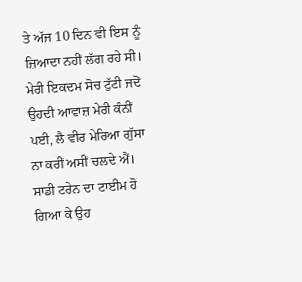ਤੇ ਅੱਜ 10 ਦਿਨ ਵੀ ਇਸ ਨੂੰ ਜ਼ਿਆਦਾ ਨਹੀਂ ਲੱਗ ਰਹੇ ਸੀ।
ਮੇਰੀ ਇਕਦਮ ਸੋਚ ਟੁੱਟੀ ਜਦੋਂ ਉਹਦੀ ਆਵਾਜ਼ ਮੇਰੀ ਕੰਨੀਂ ਪਈ, ਲੈ ਵੀਰ ਮੇਰਿਆ ਗੁੱਸਾ ਨਾ ਕਰੀਂ ਅਸੀਂ ਚਲਦੇ ਐਂ। ਸਾਡੀ ਟਰੇਨ ਦਾ ਟਾਈਮ ਹੋ ਗਿਆ ਕੇ ਉਹ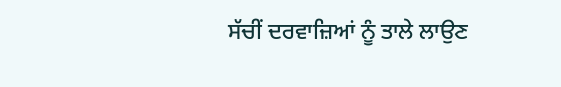ਸੱਚੀਂ ਦਰਵਾਜ਼ਿਆਂ ਨੂੰ ਤਾਲੇ ਲਾਉਣ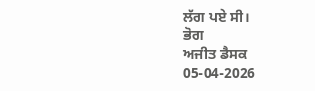ਲੱਗ ਪਏ ਸੀ।
ਭੋਗ
ਅਜੀਤ ਡੈਸਕ
05-04-2026